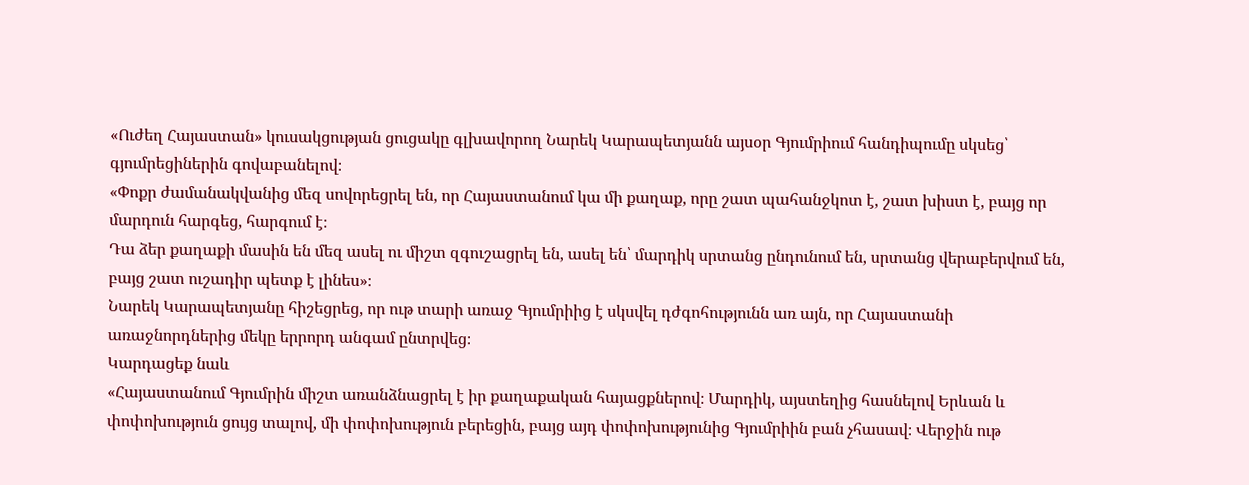«Ուժեղ Հայաստան» կուսակցության ցուցակը գլխավորող Նարեկ Կարապետյանն այսօր Գյումրիում հանդիպումը սկսեց՝ գյումրեցիներին գովաբանելով։
«Փոքր ժամանակվանից մեզ սովորեցրել են, որ Հայաստանում կա մի քաղաք, որը շատ պահանջկոտ է, շատ խիստ է, բայց որ մարդուն հարգեց, հարգում է։
Դա ձեր քաղաքի մասին են մեզ ասել ու միշտ զգուշացրել են, ասել են՝ մարդիկ սրտանց ընդունում են, սրտանց վերաբերվում են, բայց շատ ուշադիր պետք է լինես»։
Նարեկ Կարապետյանը հիշեցրեց, որ ութ տարի առաջ Գյումրիից է սկսվել դժգոհությունն առ այն, որ Հայաստանի առաջնորդներից մեկը երրորդ անգամ ընտրվեց։
Կարդացեք նաև
«Հայաստանում Գյումրին միշտ առանձնացրել է իր քաղաքական հայացքներով։ Մարդիկ, այստեղից հասնելով Երևան և փոփոխություն ցույց տալով, մի փոփոխություն բերեցին, բայց այդ փոփոխությունից Գյումրիին բան չհասավ։ Վերջին ութ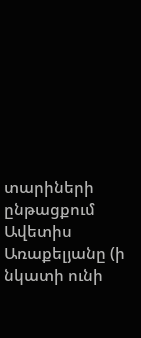տարիների ընթացքում Ավետիս Առաքելյանը (ի նկատի ունի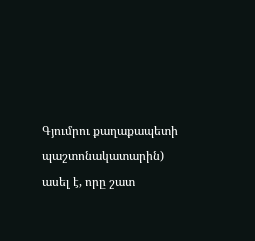Գյումրու քաղաքապետի պաշտոնակատարին) ասել է, որը շատ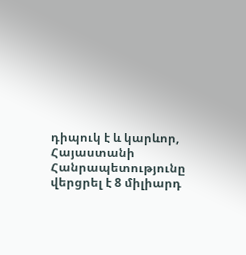դիպուկ է և կարևոր, Հայաստանի Հանրապետությունը վերցրել է 8 միլիարդ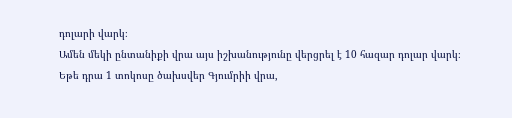դոլարի վարկ։
Ամեն մեկի ընտանիքի վրա այս իշխանությունը վերցրել է 10 հազար դոլար վարկ։ Եթե դրա 1 տոկոսը ծախսվեր Գյումրիի վրա,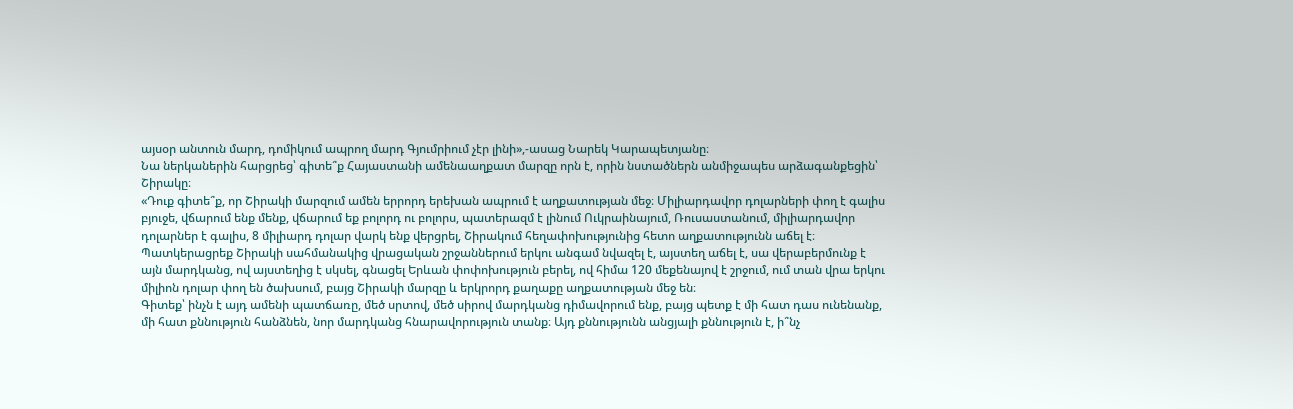այսօր անտուն մարդ, դոմիկում ապրող մարդ Գյումրիում չէր լինի»,-ասաց Նարեկ Կարապետյանը։
Նա ներկաներին հարցրեց՝ գիտե՞ք Հայաստանի ամենաաղքատ մարզը որն է, որին նստածներն անմիջապես արձագանքեցին՝ Շիրակը։
«Դուք գիտե՞ք, որ Շիրակի մարզում ամեն երրորդ երեխան ապրում է աղքատության մեջ։ Միլիարդավոր դոլարների փող է գալիս բյուջե, վճարում ենք մենք, վճարում եք բոլորդ ու բոլորս, պատերազմ է լինում Ուկրաինայում, Ռուսաստանում, միլիարդավոր դոլարներ է գալիս, 8 միլիարդ դոլար վարկ ենք վերցրել, Շիրակում հեղափոխությունից հետո աղքատությունն աճել է։
Պատկերացրեք Շիրակի սահմանակից վրացական շրջաններում երկու անգամ նվազել է, այստեղ աճել է, սա վերաբերմունք է այն մարդկանց, ով այստեղից է սկսել, գնացել Երևան փոփոխություն բերել, ով հիմա 120 մեքենայով է շրջում, ում տան վրա երկու միլիոն դոլար փող են ծախսում, բայց Շիրակի մարզը և երկրորդ քաղաքը աղքատության մեջ են։
Գիտեք՝ ինչն է այդ ամենի պատճառը, մեծ սրտով, մեծ սիրով մարդկանց դիմավորում ենք, բայց պետք է մի հատ դաս ունենանք, մի հատ քննություն հանձնեն, նոր մարդկանց հնարավորություն տանք։ Այդ քննությունն անցյալի քննություն է, ի՞նչ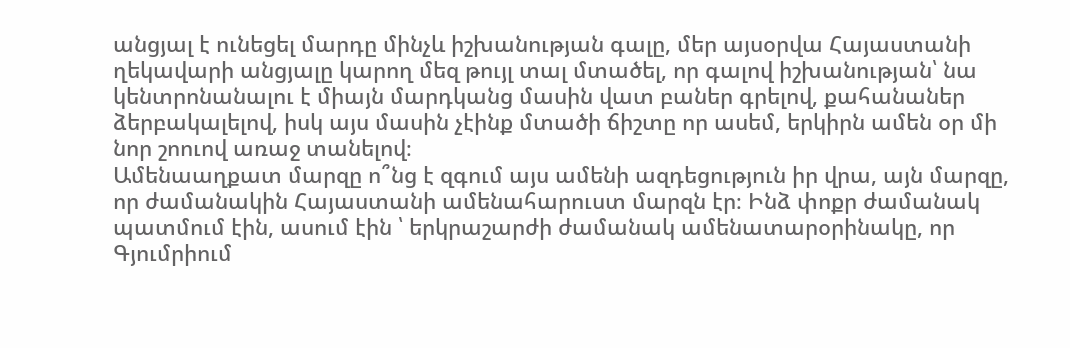անցյալ է ունեցել մարդը մինչև իշխանության գալը, մեր այսօրվա Հայաստանի ղեկավարի անցյալը կարող մեզ թույլ տալ մտածել, որ գալով իշխանության՝ նա կենտրոնանալու է միայն մարդկանց մասին վատ բաներ գրելով, քահանաներ ձերբակալելով, իսկ այս մասին չէինք մտածի ճիշտը որ ասեմ, երկիրն ամեն օր մի նոր շոուով առաջ տանելով։
Ամենաաղքատ մարզը ո՞նց է զգում այս ամենի ազդեցություն իր վրա, այն մարզը, որ ժամանակին Հայաստանի ամենահարուստ մարզն էր։ Ինձ փոքր ժամանակ պատմում էին, ասում էին ՝ երկրաշարժի ժամանակ ամենատարօրինակը, որ Գյումրիում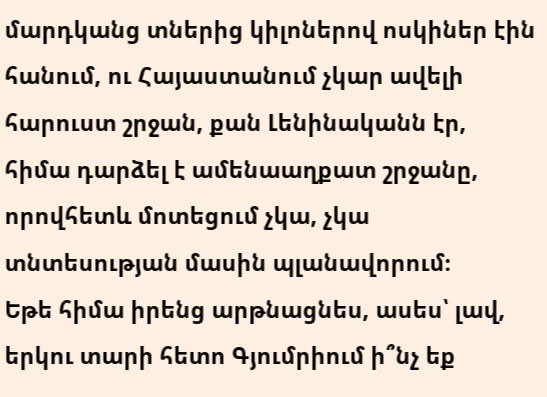մարդկանց տներից կիլոներով ոսկիներ էին հանում, ու Հայաստանում չկար ավելի հարուստ շրջան, քան Լենինականն էր, հիմա դարձել է ամենաաղքատ շրջանը, որովհետև մոտեցում չկա, չկա տնտեսության մասին պլանավորում։
Եթե հիմա իրենց արթնացնես, ասես՝ լավ, երկու տարի հետո Գյումրիում ի՞նչ եք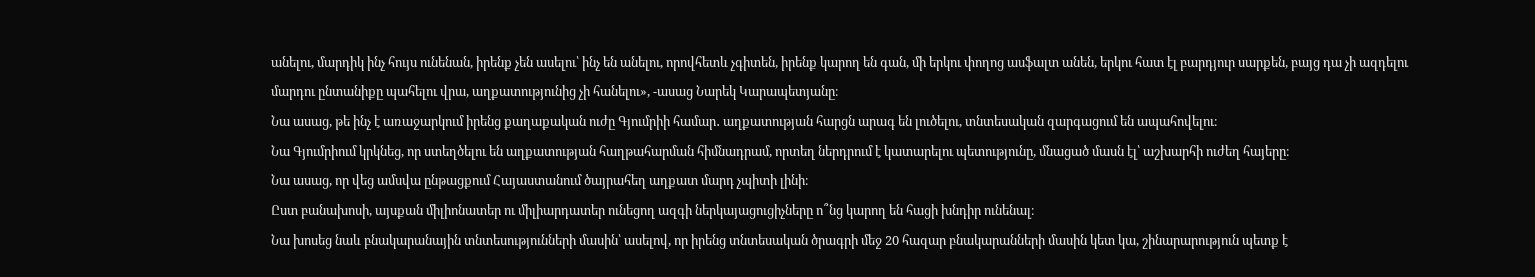անելու, մարդիկ ինչ հույս ունենան, իրենք չեն ասելու՝ ինչ են անելու, որովհետև չգիտեն, իրենք կարող են գան, մի երկու փողոց ասֆալտ անեն, երկու հատ էլ բարդյուր սարքեն, բայց դա չի ազդելու մարդու ընտանիքը պահելու վրա, աղքատությունից չի հանելու», -ասաց Նարեկ Կարապետյանը։
Նա ասաց, թե ինչ է առաջարկում իրենց քաղաքական ուժը Գյումրիի համար․ աղքատության հարցն արագ են լուծելու, տնտեսական զարգացում են ապահովելու։
Նա Գյումրիում կրկնեց, որ ստեղծելու են աղքատության հաղթահարման հիմնադրամ, որտեղ ներդրում է կատարելու պետությունը, մնացած մասն էլ՝ աշխարհի ուժեղ հայերը։
Նա ասաց, որ վեց ամսվա ընթացքում Հայաստանում ծայրահեղ աղքատ մարդ չպիտի լինի։
Ըստ բանախոսի, այսքան միլիոնատեր ու միլիարդատեր ունեցող ազգի ներկայացուցիչները ո՞նց կարող են հացի խնդիր ունենալ։
Նա խոսեց նաև բնակարանային տնտեսությունների մասին՝ ասելով, որ իրենց տնտեսական ծրագրի մեջ 20 հազար բնակարանների մասին կետ կա, շինարարություն պետք է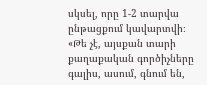սկսել, որը 1-2 տարվա ընթացքում կավարտվի։
«Թե չէ, այսքան տարի քաղաքական գործիչները գալիս, ասում, գնում են,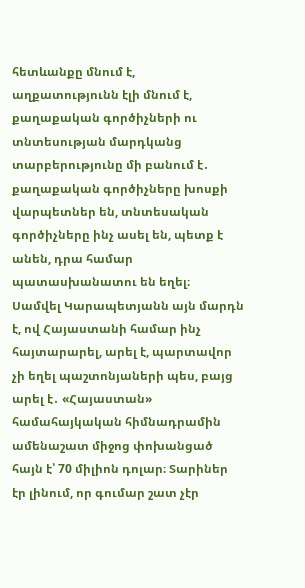հետևանքը մնում է, աղքատությունն էլի մնում է, քաղաքական գործիչների ու տնտեսության մարդկանց տարբերությունը մի բանում է․ քաղաքական գործիչները խոսքի վարպետներ են, տնտեսական գործիչները ինչ ասել են, պետք է անեն, դրա համար պատասխանատու են եղել։
Սամվել Կարապետյանն այն մարդն է, ով Հայաստանի համար ինչ հայտարարել, արել է, պարտավոր չի եղել պաշտոնյաների պես, բայց արել է․ «Հայաստան» համահայկական հիմնադրամին ամենաշատ միջոց փոխանցած հայն է՝ 70 միլիոն դոլար։ Տարիներ էր լինում, որ գումար շատ չէր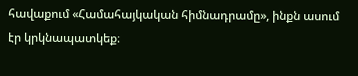հավաքում «Համահայկական հիմնադրամը», ինքն ասում էր կրկնապատկեք։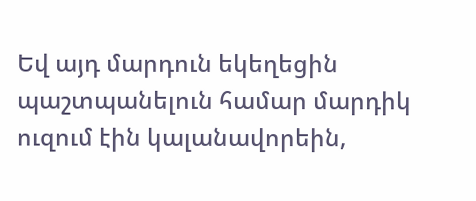Եվ այդ մարդուն եկեղեցին պաշտպանելուն համար մարդիկ ուզում էին կալանավորեին,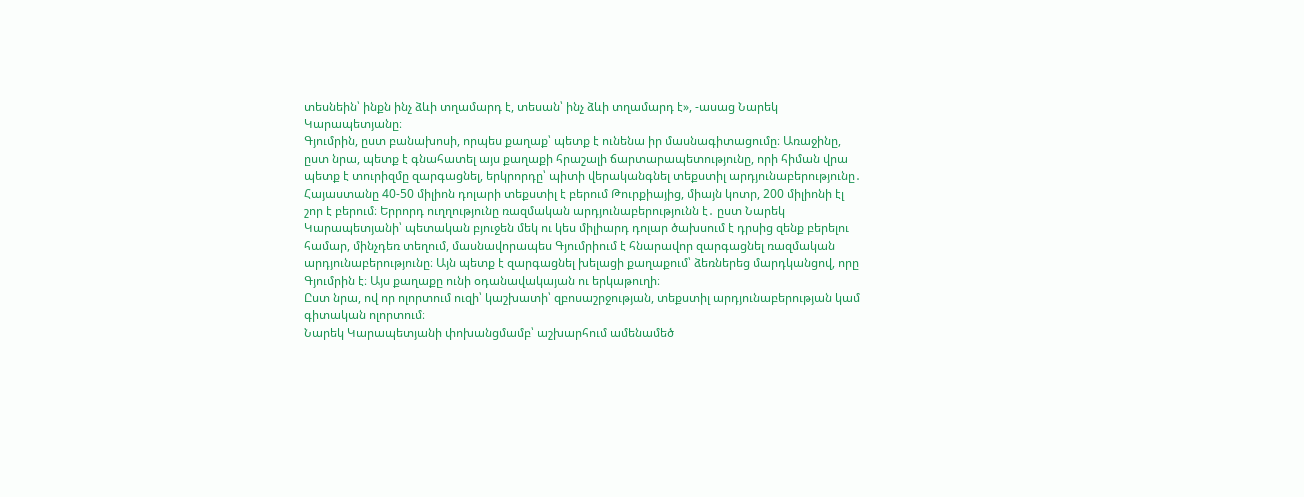տեսնեին՝ ինքն ինչ ձևի տղամարդ է, տեսան՝ ինչ ձևի տղամարդ է», -ասաց Նարեկ Կարապետյանը։
Գյումրին, ըստ բանախոսի, որպես քաղաք՝ պետք է ունենա իր մասնագիտացումը։ Առաջինը, ըստ նրա, պետք է գնահատել այս քաղաքի հրաշալի ճարտարապետությունը, որի հիման վրա պետք է տուրիզմը զարգացնել, երկրորդը՝ պիտի վերականգնել տեքստիլ արդյունաբերությունը․ Հայաստանը 40-50 միլիոն դոլարի տեքստիլ է բերում Թուրքիայից, միայն կոտր, 200 միլիոնի էլ շոր է բերում։ Երրորդ ուղղությունը ռազմական արդյունաբերությունն է․ ըստ Նարեկ Կարապետյանի՝ պետական բյուջեն մեկ ու կես միլիարդ դոլար ծախսում է դրսից զենք բերելու համար, մինչդեռ տեղում, մասնավորապես Գյումրիում է հնարավոր զարգացնել ռազմական արդյունաբերությունը։ Այն պետք է զարգացնել խելացի քաղաքում՝ ձեռներեց մարդկանցով, որը Գյումրին է։ Այս քաղաքը ունի օդանավակայան ու երկաթուղի։
Ըստ նրա, ով որ ոլորտում ուզի՝ կաշխատի՝ զբոսաշրջության, տեքստիլ արդյունաբերության կամ գիտական ոլորտում։
Նարեկ Կարապետյանի փոխանցմամբ՝ աշխարհում ամենամեծ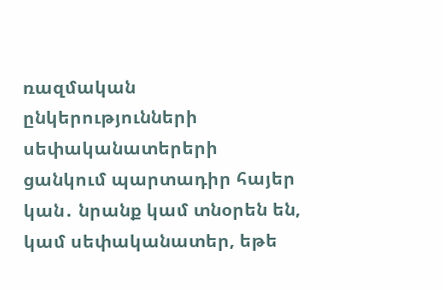ռազմական ընկերությունների սեփականատերերի ցանկում պարտադիր հայեր կան․ նրանք կամ տնօրեն են, կամ սեփականատեր, եթե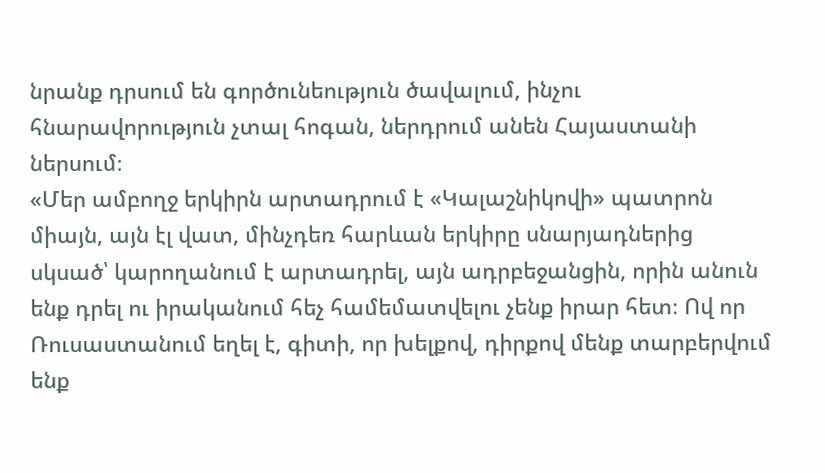նրանք դրսում են գործունեություն ծավալում, ինչու հնարավորություն չտալ հոգան, ներդրում անեն Հայաստանի ներսում։
«Մեր ամբողջ երկիրն արտադրում է «Կալաշնիկովի» պատրոն միայն, այն էլ վատ, մինչդեռ հարևան երկիրը սնարյադներից սկսած՝ կարողանում է արտադրել, այն ադրբեջանցին, որին անուն ենք դրել ու իրականում հեչ համեմատվելու չենք իրար հետ։ Ով որ Ռուսաստանում եղել է, գիտի, որ խելքով, դիրքով մենք տարբերվում ենք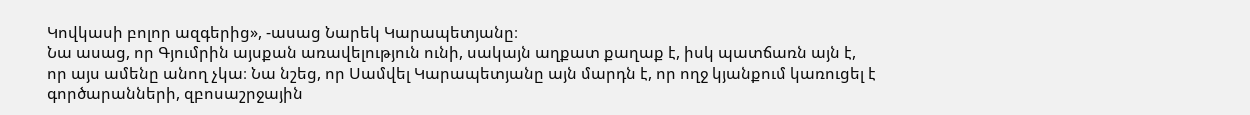Կովկասի բոլոր ազգերից», -ասաց Նարեկ Կարապետյանը։
Նա ասաց, որ Գյումրին այսքան առավելություն ունի, սակայն աղքատ քաղաք է, իսկ պատճառն այն է, որ այս ամենը անող չկա։ Նա նշեց, որ Սամվել Կարապետյանը այն մարդն է, որ ողջ կյանքում կառուցել է գործարանների, զբոսաշրջային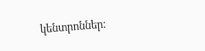կենտրոններ։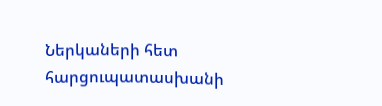Ներկաների հետ հարցուպատասխանի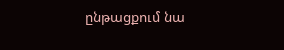ընթացքում նա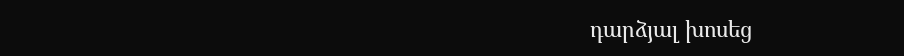դարձյալ խոսեց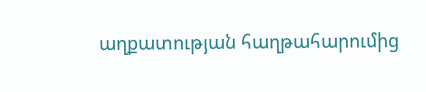աղքատության հաղթահարումից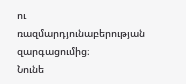ու ռազմարդյունաբերության զարգացումից։
Նունե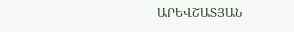ԱՐԵՎՇԱՏՅԱՆ